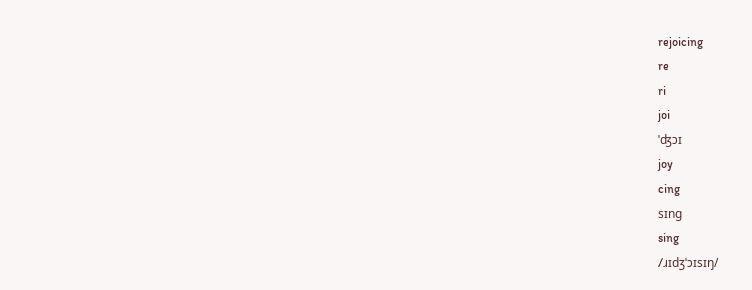rejoicing
re
ri
joi
ˈʤɔɪ
joy
cing
sɪng
sing
/ɹɪdʒˈɔɪsɪŋ/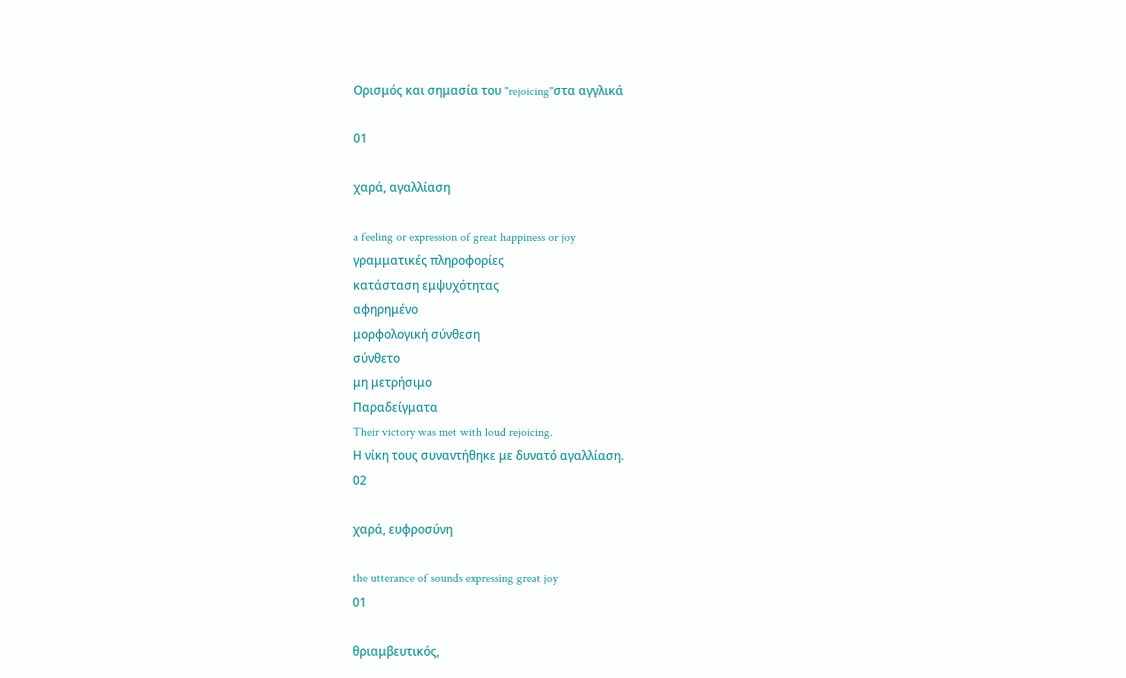Ορισμός και σημασία του "rejoicing"στα αγγλικά

01

χαρά, αγαλλίαση

a feeling or expression of great happiness or joy
γραμματικές πληροφορίες
κατάσταση εμψυχότητας
αφηρημένο
μορφολογική σύνθεση
σύνθετο
μη μετρήσιμο
Παραδείγματα
Their victory was met with loud rejoicing.
Η νίκη τους συναντήθηκε με δυνατό αγαλλίαση.
02

χαρά, ευφροσύνη

the utterance of sounds expressing great joy
01

θριαμβευτικός,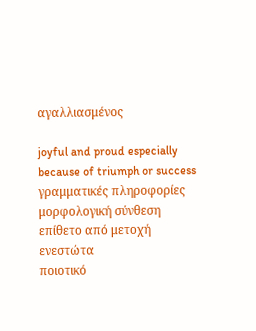αγαλλιασμένος

joyful and proud especially because of triumph or success
γραμματικές πληροφορίες
μορφολογική σύνθεση
επίθετο από μετοχή ενεστώτα
ποιοτικό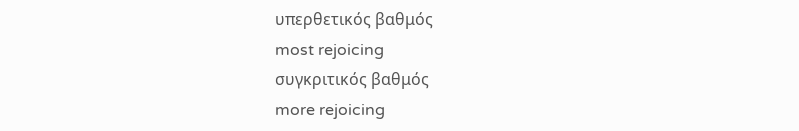υπερθετικός βαθμός
most rejoicing
συγκριτικός βαθμός
more rejoicing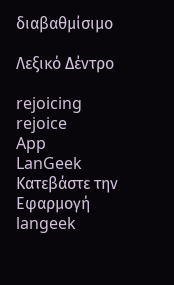διαβαθμίσιμο

Λεξικό Δέντρο

rejoicing
rejoice
App
LanGeek
Κατεβάστε την Εφαρμογή
langeek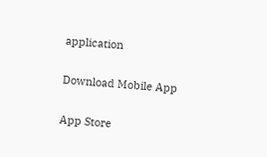application

Download Mobile App

App Store